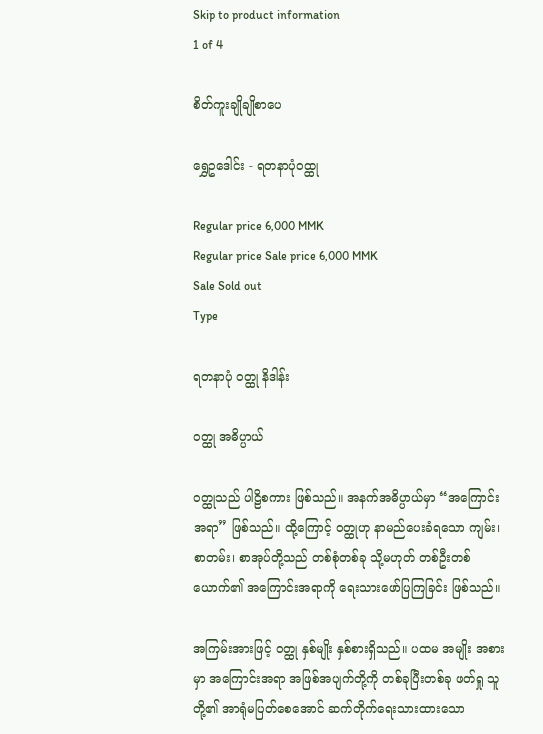Skip to product information
1 of 4

စိတ်ကူးချိုချိုစာပေ

ရွှေဥဒေါင်း - ရတနာပုံဝထ္ထု

Regular price 6,000 MMK
Regular price Sale price 6,000 MMK
Sale Sold out
Type

ရတနာပုံ ဝတ္ထု နိဒါန်း

ဝတ္ထု အဓိပ္ပာယ်

ဝတ္ထုသည် ပါဠိစကား ဖြစ်သည်။ အနက်အဓိပ္ပာယ်မှာ “အကြောင်း အရာ” ဖြစ်သည်။ ထို့ကြောင့် ဝတ္ထုဟု နာမည်ပေးခံရသော ကျမ်း၊ စာတမ်း၊ စာအုပ်တို့သည် တစ်စုံတစ်ခု သို့မဟုတ် တစ်ဦးတစ်ယောက်၏ အကြောင်းအရာကို ရေးသားဖော်ပြကြခြင်း ဖြစ်သည်။

အကြမ်းအားဖြင့် ဝတ္ထု နှစ်မျိုး နှစ်စားရှိသည်။ ပထမ အမျိုး အစားမှာ အကြောင်းအရာ အဖြစ်အပျက်တို့ကို တစ်ခုပြီးတစ်ခု ဖတ်ရှု သူတို့၏ အာရုံမပြတ်စေအောင် ဆက်တိုက်ရေးသားထားသော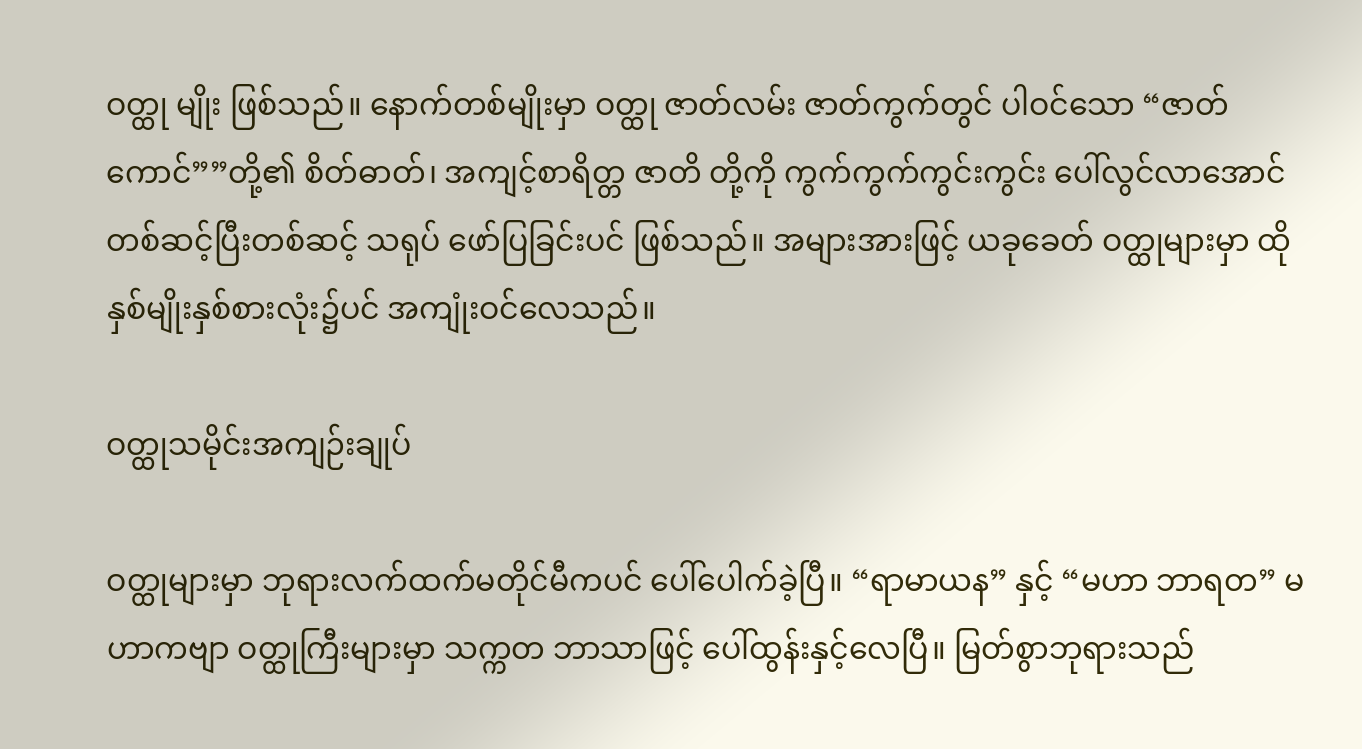ဝတ္ထု မျိုး ဖြစ်သည်။ နောက်တစ်မျိုးမှာ ဝတ္ထု ဇာတ်လမ်း ဇာတ်ကွက်တွင် ပါဝင်သော “ဇာတ်ကောင်””တို့၏ စိတ်ဓာတ်၊ အကျင့်စာရိတ္တ ဇာတိ တို့ကို ကွက်ကွက်ကွင်းကွင်း ပေါ်လွင်လာအောင် တစ်ဆင့်ပြီးတစ်ဆင့် သရုပ် ဖော်ပြခြင်းပင် ဖြစ်သည်။ အများအားဖြင့် ယခုခေတ် ဝတ္ထုများမှာ ထိုနှစ်မျိုးနှစ်စားလုံး၌ပင် အကျုံးဝင်လေသည်။

ဝတ္ထုသမိုင်းအကျဉ်းချုပ်

ဝတ္ထုများမှာ ဘုရားလက်ထက်မတိုင်မီကပင် ပေါ်ပေါက်ခဲ့ပြီ။ “ရာမာယန” နှင့် “မဟာ ဘာရတ” မဟာကဗျာ ဝတ္ထုကြီးများမှာ သက္ကတ ဘာသာဖြင့် ပေါ်ထွန်းနှင့်လေပြီ။ မြတ်စွာဘုရားသည်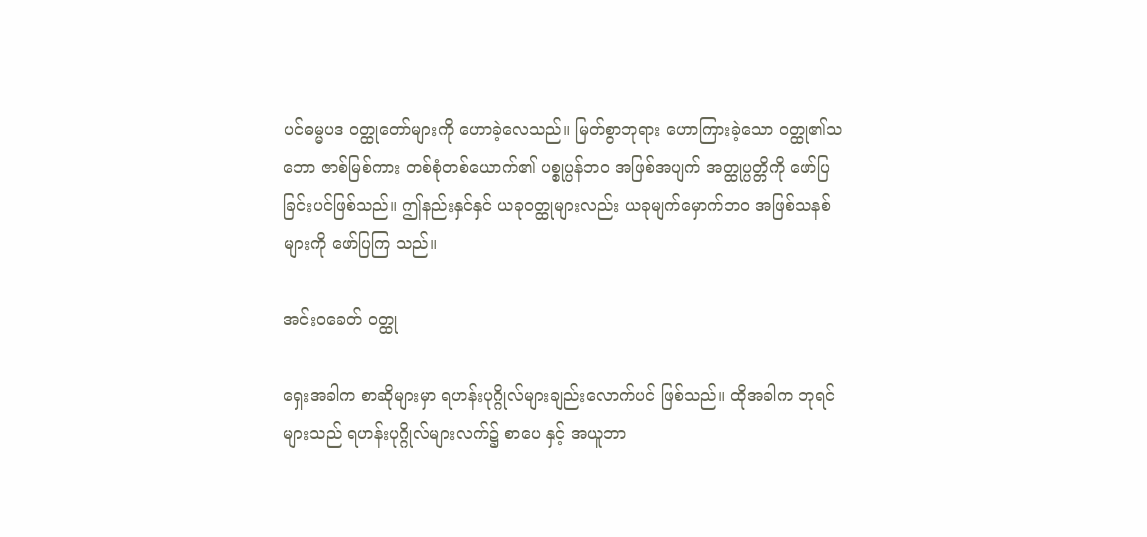ပင်ဓမ္မပဒ ဝတ္ထုတော်များကို ဟောခဲ့လေသည်။ မြတ်စွာဘုရား ဟောကြားခဲ့သော ဝတ္ထု၏သဘော ဇာစ်မြစ်ကား တစ်စုံတစ်ယောက်၏ ပစ္စုပ္ပန်ဘဝ အဖြစ်အပျက် အတ္ထုပ္ပတ္တိကို ဖော်ပြခြင်းပင်ဖြစ်သည်။ ဤနည်းနှင်နှင် ယခုဝတ္ထုများလည်း ယခုမျက်မှောက်ဘဝ အဖြစ်သနစ်များကို ဖော်ပြကြ သည်။

အင်းဝခေတ် ဝတ္ထု

ရှေးအခါက စာဆိုများမှာ ရဟန်းပုဂ္ဂိုလ်များချည်းလောက်ပင် ဖြစ်သည်။ ထိုအခါက ဘုရင်များသည် ရဟန်းပုဂ္ဂိုလ်များလက်၌ စာပေ နှင့် အယူဘာ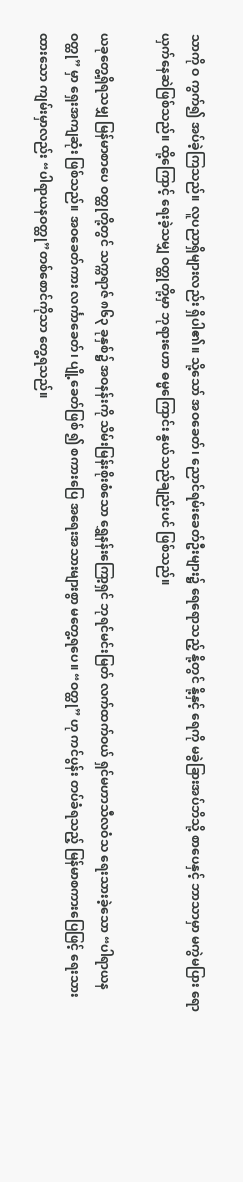သာကို ဝ ကွက်၍ အပ်ခဲ့ကြသည်။ လူပညာရှိများလည်း ရှိပါ၏။ သို့သော် အဝခေတ်၊ ညောင်ရမ်းခေတ်ဦးများ၌ ရေရောသည့် နို့တွင် နို့နှင့် ရေကို မခွဲခြားအပ်ဘိသို့ စာပေနှင့် ဘာသာမှာ မကွဲမပြား ရောယှက်နေဆဲဖြစ်သည်။ ထို့ကြောင့် ရေးခဲ့သမျှ ဝတ္ထုတို့မှာ ဘုရားဟော ဓမ္မကြောင်း နွယ်သည်ချည်းပင် ဖြစ်သည်။

ယခုတွေ့ရှိရသမျှ မြန်မာစာပေ ဝတ္ထုတို့တွင် သက္ကရာဇ် ၈၆၃ ခုနှစ်၌ အဝနန်းကို သိမ်းမြန်းစိုးစံသော ရွှေနန်းကြော့ရှင် ဘုရင်မင်းမြတ် လက်ထက်ဝယ် ရှင်မဟာသီလဝံသ ရေးသားခဲ့သော “ပါရာယနဝတ္ထု” မှာ ရှေးအကျဆုံး ဖြစ်သည်။ အဝခေတ်ကား လင်္ကာခေတ်၊ ပျို့ခေတ်ဖြစ် ၍ စကားပြေ အရေးအသားများစွာ မတွေ့ရပေ။ “ဝတ္ထု” ဟု ကင်ပွန်း တပ်ခံရသည့် မြန်မာစကားပြေဖြင့် ရေးသားထားသော ကျမ်းမှာလည်း “ပါရာယနဝတ္ထု”တစ်စောင်ကိုသာ တွေ့ရသည်။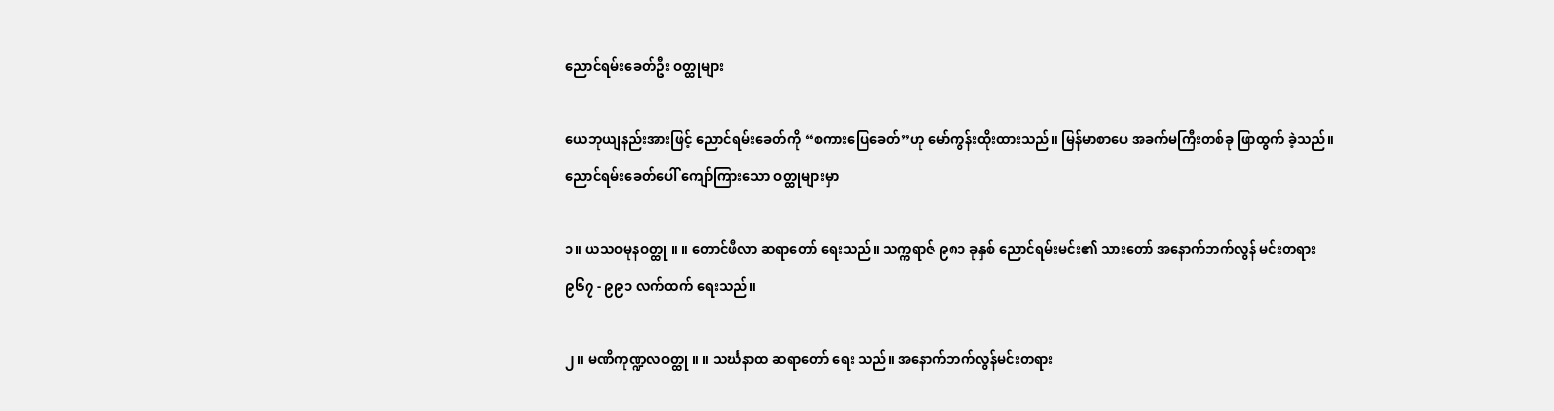ညောင်ရမ်းခေတ်ဦး ဝတ္ထုများ

ယေဘုယျနည်းအားဖြင့် ညောင်ရမ်းခေတ်ကို “စကားပြေခေတ်”ဟု မော်ကွန်းထိုးထားသည်။ မြန်မာစာပေ အခက်မကြီးတစ်ခု ဖြာထွက် ခဲ့သည်။ ညောင်ရမ်းခေတ်ပေါ် ကျော်ကြားသော ဝတ္ထုများမှာ

၁။ ယသဝမုနဝတ္ထု ။ ။ တောင်ဖီလာ ဆရာတော် ရေးသည်။ သက္ကရာဇ် ၉၈၁ ခုနှစ် ညောင်ရမ်းမင်း၏ သားတော် အနောက်ဘက်လွန် မင်းတရား ၉၆၇ - ၉၉၁ လက်ထက် ရေးသည်။

၂။ မဏိကုဏ္ဍလဝတ္ထု ။ ။ သင်္ဃနာထ ဆရာတော် ရေး သည်။ အနောက်ဘက်လွန်မင်းတရား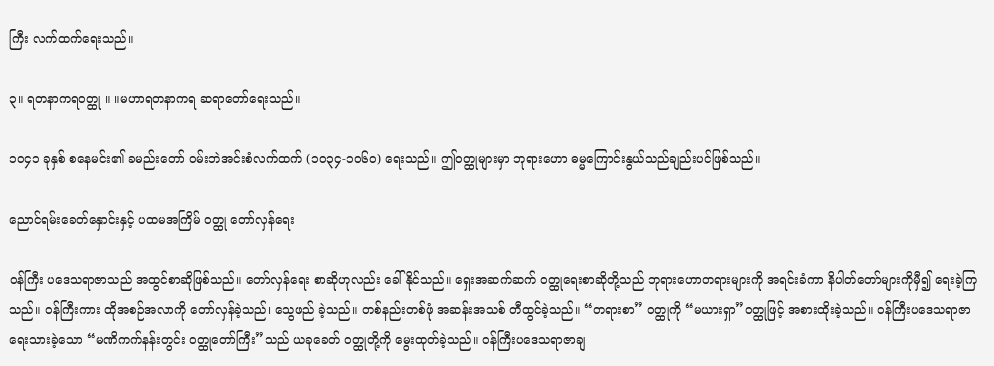ကြီး လက်ထက်ရေးသည်။

၃။ ရတနာကရဝတ္ထု ။ ။မဟာရတနာကရ ဆရာတော်ရေးသည်။

၁၀၄၁ ခုနှစ် စနေမင်း၏ ခမည်းတော် ဝမ်းဘဲအင်းစံလက်ထက် (၁၀၃၄-၁၀၆၀) ရေးသည်။ ဤဝတ္ထုများမှာ ဘုရားဟော ဓမ္မကြောင်းနွယ်သည်ချည်းပင်ဖြစ်သည်။

ညောင်ရမ်းခေတ်နှောင်းနှင့် ပထမအကြိမ် ဝတ္ထု တော်လှန်ရေး

ဝန်ကြီး ပဒေသရာဇာသည် အထွင်စာဆိုဖြစ်သည်။ တော်လှန်ရေး စာဆိုဟုလည်း ခေါ်နိုင်သည်။ ရှေးအဆက်ဆက် ဝတ္ထုရေးစာဆိုတို့သည် ဘုရားဟောတရားများကို အရင်းခံကာ နိပါတ်တော်များကိုမှီ၍ ရေးခဲ့ကြ သည်။ ဝန်ကြီးကား ထိုအစဉ်အလာကို တော်လှန်ခဲ့သည်၊ သွေဖည် ခဲ့သည်။ တစ်နည်းတစ်ဖုံ အဆန်းအသစ် တီထွင်ခဲ့သည်။ “တရားစာ” ဝတ္ထုကို “မယားရှာ”ဝတ္ထုဖြင့် အစားထိုးခဲ့သည်။ ဝန်ကြီးပဒေသရာဇာ ရေးသားခဲ့သော “မဏိကက်နန်းတွင်း ဝတ္ထုတော်ကြီး”သည် ယခုခေတ် ဝတ္ထုတို့ကို မွေးထုတ်ခဲ့သည်။ ဝန်ကြီးပဒေသရာဇာချ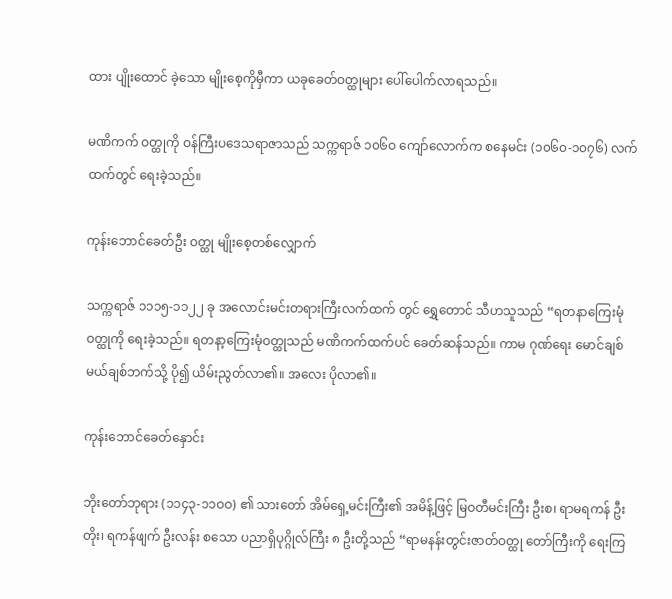ထား ပျိုးထောင် ခဲ့သော မျိုးစေ့ကိုမှီကာ ယခုခေတ်ဝတ္ထုများ ပေါ်ပေါက်လာရသည်။

မဏိကက် ဝတ္ထုကို ဝန်ကြီးပဒေသရာဇာသည် သက္ကရာဇ် ၁၀၆ဝ ကျော်လောက်က စနေမင်း (၁၀၆၀-၁၀၇၆) လက်ထက်တွင် ရေးခဲ့သည်။

ကုန်းဘောင်ခေတ်ဦး ဝတ္ထု မျိုးစေ့တစ်လျှောက်

သက္ကရာဇ် ၁၁၁၅-၁၁၂၂ ခု အလောင်းမင်းတရားကြီးလက်ထက် တွင် ရွှေတောင် သီဟသူသည် “ရတနာကြေးမုံဝတ္ထုကို ရေးခဲ့သည်။ ရတနာ့ကြေးမုံဝတ္ထုသည် မဏိကက်ထက်ပင် ခေတ်ဆန်သည်။ ကာမ ဂုဏ်ရေး မောင်ချစ် မယ်ချစ်ဘက်သို့ ပို၍ ယိမ်းညွတ်လာ၏။ အလေး ပိုလာ၏။

ကုန်းဘောင်ခေတ်နှောင်း

ဘိုးတော်ဘုရား (၁၁၄၃-၁၁ဝဝ) ၏ သားတော် အိမ်ရှေ့မင်းကြီး၏ အမိန့်ဖြင့် မြဝတီမင်းကြီး ဦးစ၊ ရာမရကန် ဦးတိုး၊ ရကန်ဖျက် ဦးလန်း စသော ပညာရှိပုဂ္ဂိုလ်ကြီး ၈ ဦးတို့သည် “ရာမနန်းတွင်းဇာတ်ဝတ္ထု တော်ကြီးကို ရေးကြ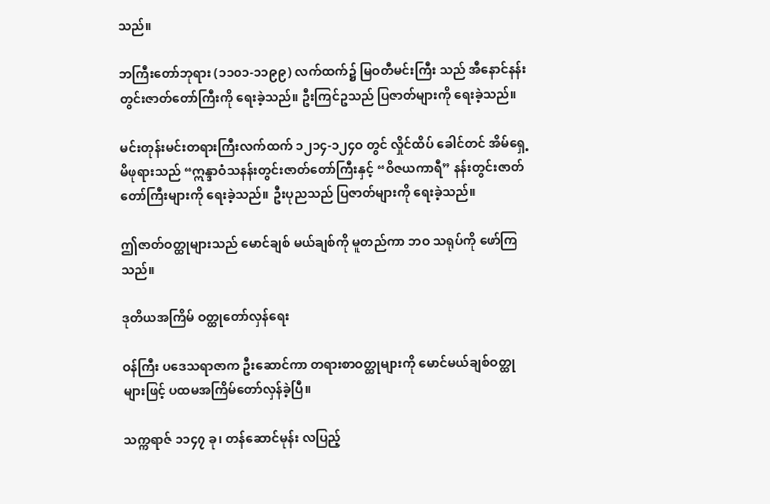သည်။

ဘကြီးတော်ဘုရား (၁၁၀၁-၁၁၉၉) လက်ထက်၌ မြဝတီမင်းကြီး သည် အီနောင်နန်းတွင်းဇာတ်တော်ကြီးကို ရေးခဲ့သည်။ ဦးကြင်ဥသည် ပြဇာတ်များကို ရေးခဲ့သည်။

မင်းတုန်းမင်းတရားကြီးလက်ထက် ၁၂၁၄-၁၂၄ဝ တွင် လှိုင်ထိပ် ခေါင်တင် အိမ်ရှေ့မိဖုရားသည် “ဣန္ဒာဝံသနန်းတွင်းဇာတ်တော်ကြီးနှင့် “ဝိဇယကာရီ” နန်းတွင်းဇာတ်တော်ကြီးများကို ရေးခဲ့သည်။ ဦးပုညသည် ပြဇာတ်များကို ရေးခဲ့သည်။

ဤဇာတ်ဝတ္ထုများသည် မောင်ချစ် မယ်ချစ်ကို မူတည်ကာ ဘဝ သရုပ်ကို ဖော်ကြသည်။

ဒုတိယအကြိမ် ဝတ္ထုတော်လှန်ရေး

ဝန်ကြီး ပဒေသရာဇာက ဦးဆောင်ကာ တရားစာဝတ္ထုများကို မောင်မယ်ချစ်ဝတ္ထုများဖြင့် ပထမအကြိမ်တော်လှန်ခဲ့ပြီ။

သက္ကရာဇ် ၁၁၄၇ ခု၊ တန်ဆောင်မုန်း လပြည့်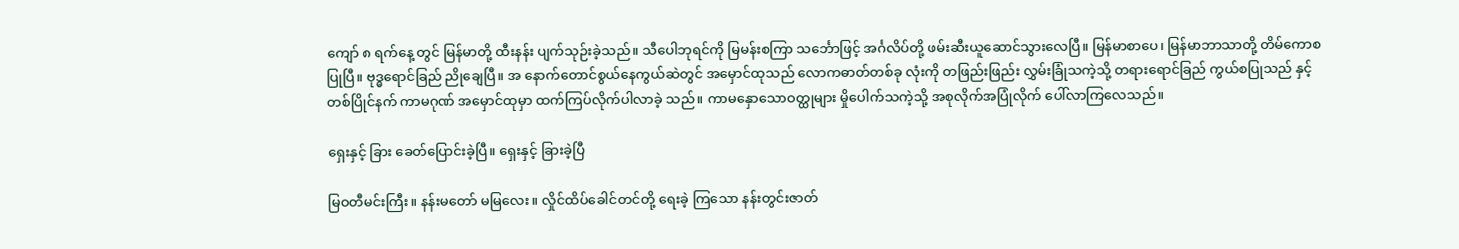ကျော် ၈ ရက်နေ့ တွင် မြန်မာတို့ ထီးနန်း ပျက်သုဉ်းခဲ့သည်။ သီပေါဘုရင်ကို မြမန်းစကြာ သင်္ဘောဖြင့် အင်္ဂလိပ်တို့ ဖမ်းဆီးယူဆောင်သွားလေပြီ။ မြန်မာစာပေ၊ မြန်မာဘာသာတို့ တိမ်ကောစပြုပြီ။ ဗုဒ္ဓရောင်ခြည် ညိုချေပြီ။ အ နောက်တောင်စွယ်နေကွယ်ဆဲတွင် အမှောင်ထုသည် လောကဓာတ်တစ်ခု လုံးကို တဖြည်းဖြည်း လွှမ်းခြုံသကဲ့သို့ တရားရောင်ခြည် ကွယ်စပြုသည် နှင့် တစ်ပြိုင်နက် ကာမဂုဏ် အမှောင်ထုမှာ ထက်ကြပ်လိုက်ပါလာခဲ့ သည်။ ကာမနှောသောဝတ္ထုများ မှိုပေါက်သကဲ့သို့ အစုလိုက်အပြုံလိုက် ပေါ်လာကြလေသည်။

ရှေးနှင့် ခြား ခေတ်ပြောင်းခဲ့ပြီ။ ရှေးနှင့် ခြားခဲ့ပြီ

မြဝတီမင်းကြီး။ နန်းမတော် မမြလေး။ လှိုင်ထိပ်ခေါင်တင်တို့ ရေးခဲ့ ကြသော နန်းတွင်းဇာတ်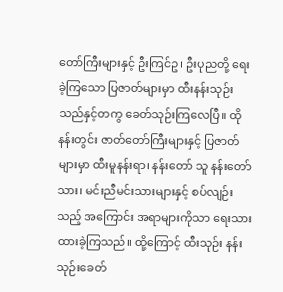တော်ကြီးများနှင့် ဦးကြင်ဥ၊ ဦးပုညတို့ ရေးခဲ့ကြသော ပြဇာတ်များမှာ ထီးနန်းသုဉ်းသည်နှင့်တကွ ခေတ်သုဉ်းကြလေပြီ။ ထိုနန်းတွင်း ဇာတ်တော်ကြီးများနှင့် ပြဇာတ်များမှာ ထီးမူနန်းရာ၊ နန်းတော် သူ နန်းတော်သား၊ မင်းညီမင်းသားများနှင့် စပ်လျဉ်းသည့် အကြောင်း အရာများကိုသာ ရေးသားထားခဲ့ကြသည်။ ထို့ကြောင့် ထီးသုဉ်း နန်းသုဉ်းခေတ်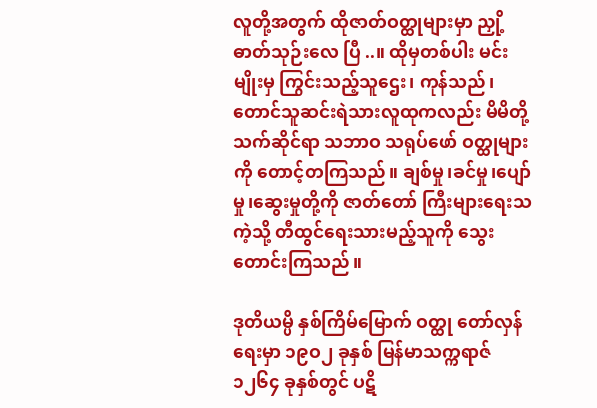လူတို့အတွက် ထိုဇာတ်ဝတ္ထုများမှာ ညှို့ဓာတ်သုဉ်းလေ ပြီ ..။ ထိုမှတစ်ပါး မင်းမျိုးမှ ကြွင်းသည့်သူဌေး၊ ကုန်သည်၊ တောင်သူဆင်းရဲသားလူထုကလည်း မိမိတို့ သက်ဆိုင်ရာ သဘာဝ သရုပ်ဖော် ဝတ္ထုများကို တောင့်တကြသည်။ ချစ်မှု၊ခင်မှု၊ပျော်မှု၊ဆွေးမှုတို့ကို ဇာတ်တော် ကြီးများရေးသကဲ့သို့ တီထွင်ရေးသားမည့်သူကို သွေးတောင်းကြသည်။

ဒုတိယမ္ပိ နှစ်ကြိမ်မြောက် ဝတ္ထု တော်လှန်ရေးမှာ ၁၉ဝ၂ ခုနှစ် မြန်မာသက္ကရာဇ် ၁၂၆၄ ခုနှစ်တွင် ပဋိ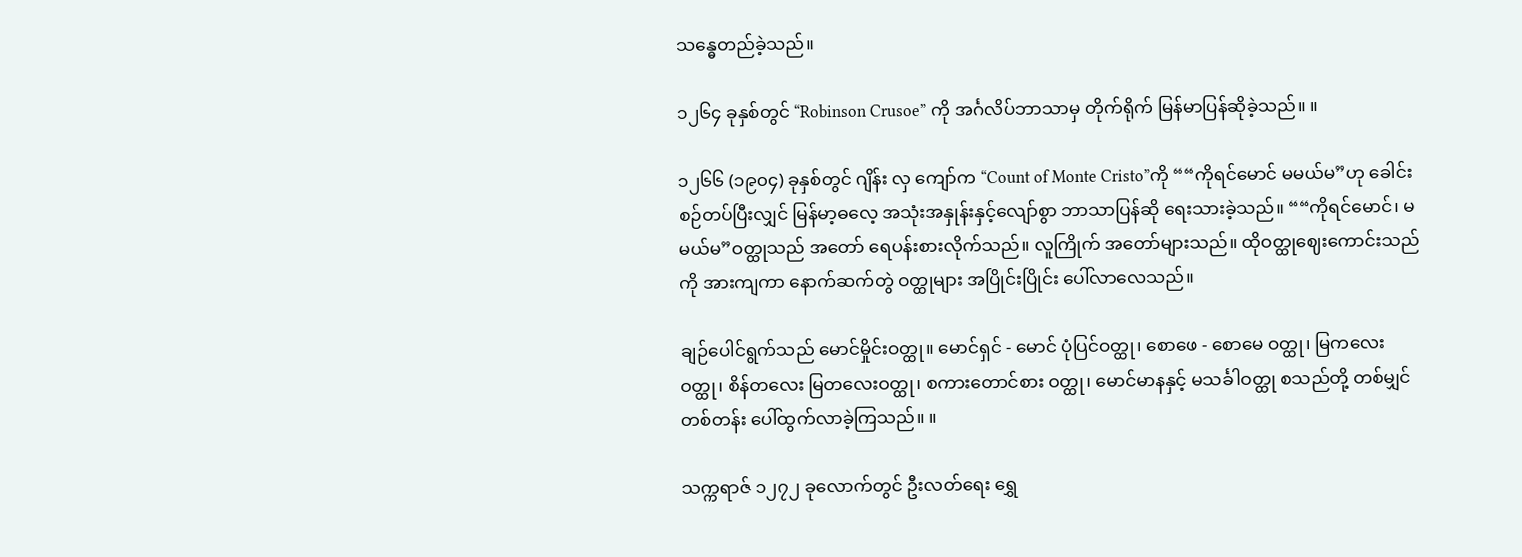သန္ဓေတည်ခဲ့သည်။

၁၂၆၄ ခုနှစ်တွင် “Robinson Crusoe” ကို အင်္ဂလိပ်ဘာသာမှ တိုက်ရိုက် မြန်မာပြန်ဆိုခဲ့သည်။ ။

၁၂၆၆ (၁၉၀၄) ခုနှစ်တွင် ဂျိန်း လှ ကျော်က “Count of Monte Cristo”ကို ““ကိုရင်မောင် မမယ်မ”ဟု ခေါင်းစဉ်တပ်ပြီးလျှင် မြန်မာ့ဓလေ့ အသုံးအနှုန်းနှင့်လျော်စွာ ဘာသာပြန်ဆို ရေးသားခဲ့သည်။ ““ကိုရင်မောင်၊ မမယ်မ”ဝတ္ထုသည် အတော် ရေပန်းစားလိုက်သည်။ လူကြိုက် အတော်များသည်။ ထိုဝတ္ထုဈေးကောင်းသည်ကို အားကျကာ နောက်ဆက်တွဲ ဝတ္ထုများ အပြိုင်းပြိုင်း ပေါ်လာလေသည်။

ချဉ်ပေါင်ရွက်သည် မောင်မှိုင်းဝတ္ထု။ မောင်ရှင် - မောင် ပုံပြင်ဝတ္ထု၊ စောဖေ - စောမေ ဝတ္ထု၊ မြကလေး ဝတ္ထု၊ စိန်တလေး မြတလေးဝတ္ထု၊ စကားတောင်စား ဝတ္ထု၊ မောင်မာနနှင့် မသင်္ခါဝတ္ထု စသည်တို့ တစ်မျှင်တစ်တန်း ပေါ်ထွက်လာခဲ့ကြသည်။ ။

သက္ကရာဇ် ၁၂၇၂ ခုလောက်တွင် ဦးလတ်ရေး ရွှေ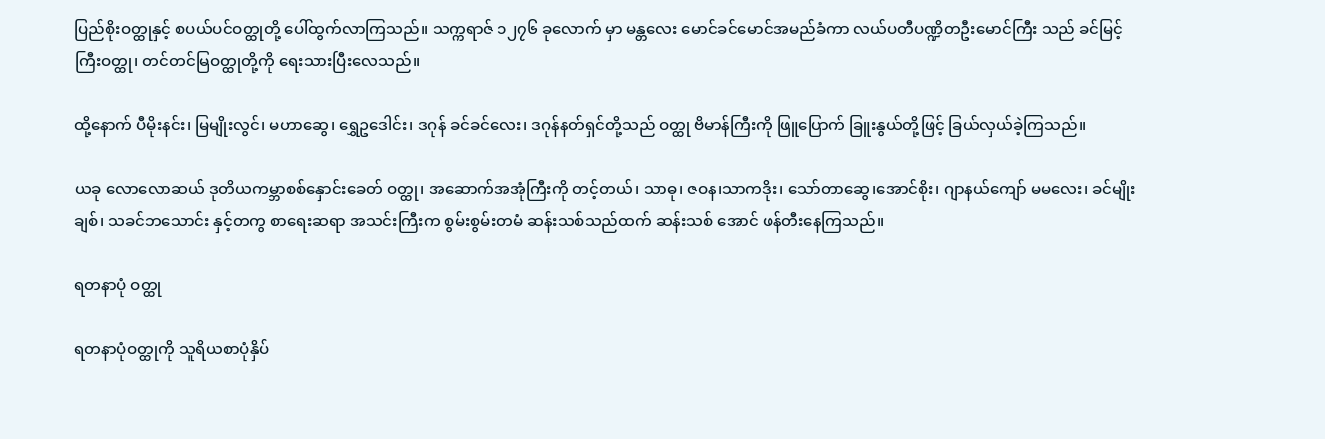ပြည်စိုးဝတ္ထုနှင့် စပယ်ပင်ဝတ္ထုတို့ ပေါ်ထွက်လာကြသည်။ သက္ကရာဇ် ၁၂၇၆ ခုလောက် မှာ မန္တလေး မောင်ခင်မောင်အမည်ခံကာ လယ်ပတီပဏ္ဍိတဦးမောင်ကြီး သည် ခင်မြင့်ကြီးဝတ္ထု၊ တင်တင်မြဝတ္ထုတို့ကို ရေးသားပြီးလေသည်။

ထို့နောက် ပီမိုးနင်း၊ မြမျိုးလွင်၊ မဟာဆွေ၊ ရွှေဥဒေါင်း၊ ဒဂုန် ခင်ခင်လေး၊ ဒဂုန်နတ်ရှင်တို့သည် ဝတ္ထု ဗိမာန်ကြီးကို ဖြူပြောက် ခြူးနွယ်တို့ဖြင့် ခြယ်လှယ်ခဲ့ကြသည်။

ယခု လောလောဆယ် ဒုတိယကမ္ဘာစစ်နှောင်းခေတ် ဝတ္ထု၊ အဆောက်အအုံကြီးကို တင့်တယ်၊ သာဓု၊ ဇဝန၊သာကဒိုး၊ သော်တာဆွေ၊အောင်စိုး၊ ဂျာနယ်ကျော် မမလေး၊ ခင်မျိုးချစ်၊ သခင်ဘသောင်း နှင့်တကွ စာရေးဆရာ အသင်းကြီးက စွမ်းစွမ်းတမံ ဆန်းသစ်သည်ထက် ဆန်းသစ် အောင် ဖန်တီးနေကြသည်။

ရတနာပုံ ဝတ္ထု

ရတနာပုံဝတ္ထုကို သူရိယစာပုံနှိပ်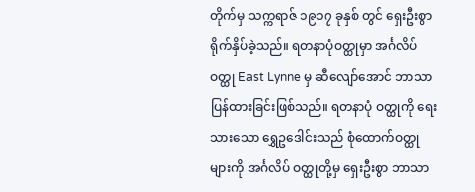တိုက်မှ သက္ကရာဇ် ၁၉၁၇ ခုနှစ် တွင် ရှေးဦးစွာ ရိုက်နှိပ်ခဲ့သည်။ ရတနာပုံဝတ္ထုမှာ အင်္ဂလိပ်ဝတ္ထု East Lynne မှ ဆီလျော်အောင် ဘာသာပြန်ထားခြင်းဖြစ်သည်။ ရတနာပုံ ဝတ္ထုကို ရေးသားသော ရွှေဥဒေါင်းသည် စုံထောက်ဝတ္ထုများကို အင်္ဂလိပ် ဝတ္ထုတို့မှ ရှေးဦးစွာ ဘာသာ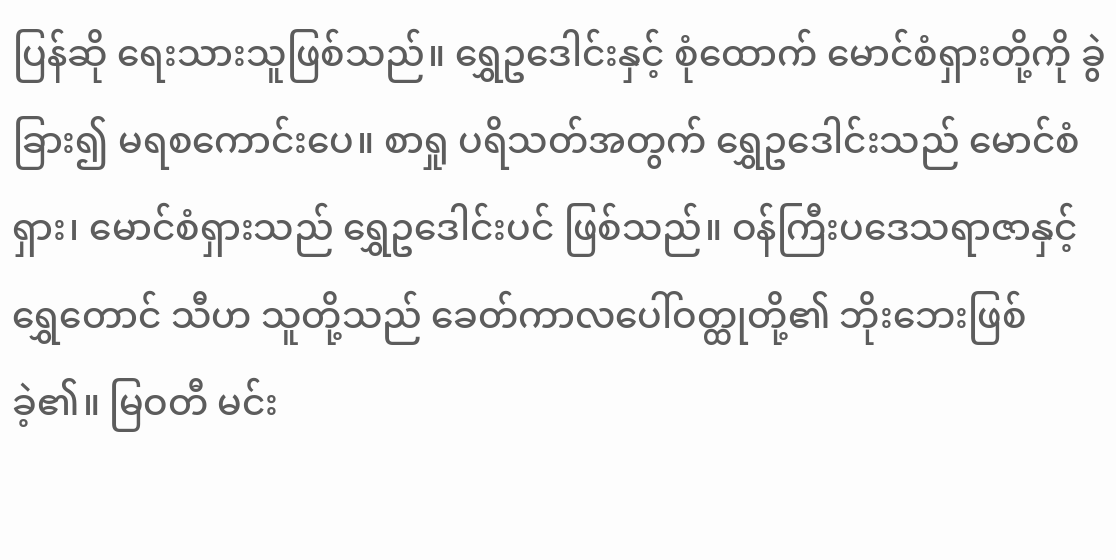ပြန်ဆို ရေးသားသူဖြစ်သည်။ ရွှေဥဒေါင်းနှင့် စုံထောက် မောင်စံရှားတို့ကို ခွဲခြား၍ မရစကောင်းပေ။ စာရှု ပရိသတ်အတွက် ရွှေဥဒေါင်းသည် မောင်စံရှား၊ မောင်စံရှားသည် ရွှေဥဒေါင်းပင် ဖြစ်သည်။ ဝန်ကြီးပဒေသရာဇာနှင့် ရွှေတောင် သီဟ သူတို့သည် ခေတ်ကာလပေါ်ဝတ္ထုတို့၏ ဘိုးဘေးဖြစ်ခဲ့၏။ မြဝတီ မင်း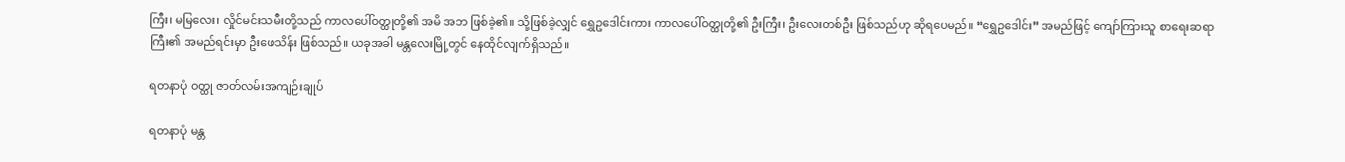ကြီး၊ မမြလေး၊ လှိုင်မင်းသမီးတို့သည် ကာလပေါ်ဝတ္ထုတို့၏ အမိ အဘ ဖြစ်ခဲ့၏။ သို့ဖြစ်ခဲ့လျှင် ရွှေဥဒေါင်းကား ကာလပေါ်ဝတ္ထုတို့၏ ဦးကြီး၊ ဦးလေးတစ်ဦး ဖြစ်သည်ဟု ဆိုရပေမည်။ “ရွှေဥဒေါင်း” အမည်ဖြင့် ကျော်ကြားသူ စာရေးဆရာကြီး၏ အမည်ရင်းမှာ ဦးဖေသိန်း ဖြစ်သည်။ ယခုအခါ မန္တလေးမြို့တွင် နေထိုင်လျက်ရှိသည်။

ရတနာပုံ ဝတ္ထု ဇာတ်လမ်းအကျဉ်းချုပ်

ရတနာပုံ မန္တ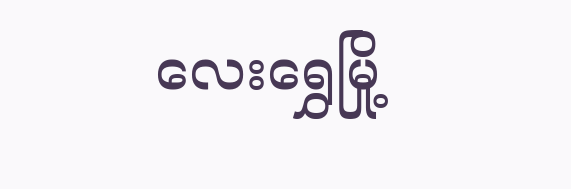လေးရွှေမြို့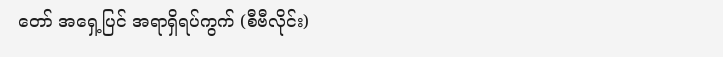တော် အရှေ့ပြင် အရာရှိရပ်ကွက် (စီဗီလိုင်း)